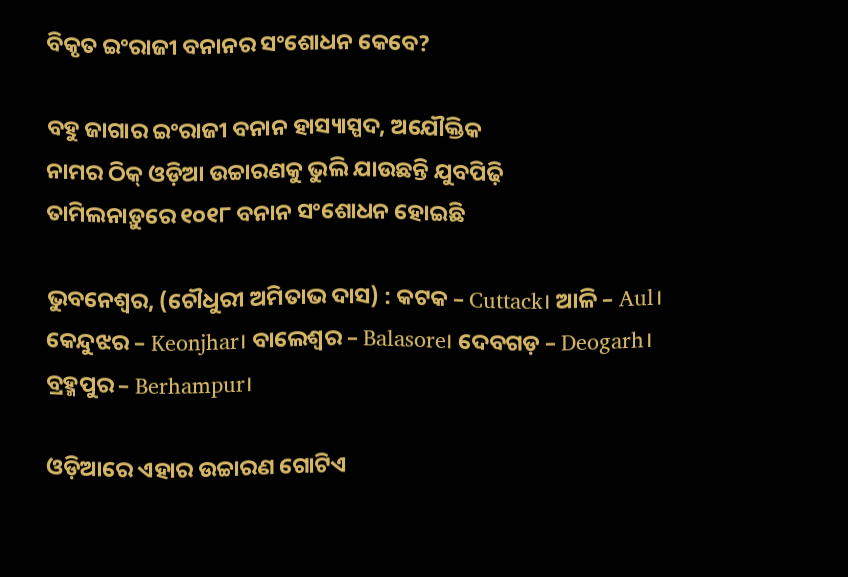ବିକୃତ ଇଂରାଜୀ ବନାନର ସଂଶୋଧନ କେବେ?

ବହୁ ଜାଗାର ଇଂରାଜୀ ବନାନ ହାସ୍ୟାସ୍ପଦ, ଅଯୌକ୍ତିକ
ନାମର ଠିକ୍ ଓଡ଼ିଆ ଉଚ୍ଚାରଣକୁ ଭୁଲି ଯାଉଛନ୍ତି ଯୁବପିଢ଼ି
ତାମିଲନାଡ଼ୁରେ ୧୦୧୮ ବନାନ ସଂଶୋଧନ ହୋଇଛି

ଭୁବନେଶ୍ବର, (ଚୌଧୁରୀ ଅମିତାଭ ଦାସ) : କଟକ – Cuttack। ଆଳି – Aul। କେନ୍ଦୁଝର – Keonjhar। ବାଲେଶ୍ବର – Balasore। ଦେବଗଡ଼ – Deogarh। ବ୍ରହ୍ମପୁର – Berhampur।

ଓଡ଼ିଆରେ ଏହାର ଉଚ୍ଚାରଣ ଗୋଟିଏ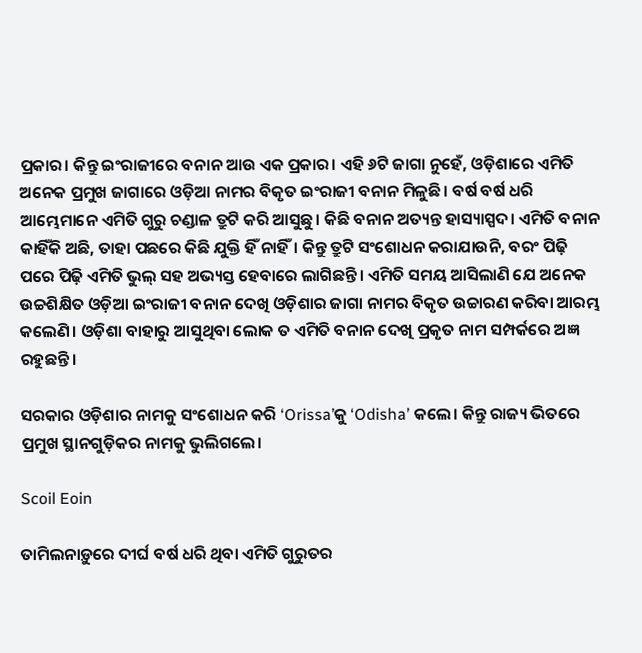ପ୍ରକାର। କିନ୍ତୁ ଇଂରାଜୀରେ ବନାନ ଆଉ ଏକ ପ୍ରକାର। ଏହି ୬ଟି ଜାଗା ନୁହେଁ, ଓଡ଼ିଶାରେ ଏମିତି ଅନେକ ପ୍ରମୁଖ ଜାଗାରେ ଓଡ଼ିଆ ନାମର ବିକୃତ ଇଂରାଜୀ ବନାନ ମିଳୁଛି। ବର୍ଷ ବର୍ଷ ଧରି ଆମ୍ଭେମାନେ ଏମିତି ଗୁରୁ ଚଣ୍ଡାଳ ତ୍ରୁଟି କରି ଆସୁଛୁ। କିଛି ବନାନ ଅତ୍ୟନ୍ତ ହାସ୍ୟାସ୍ପଦ। ଏମିତି ବନାନ କାହିଁକି ଅଛି, ତାହା ପଛରେ କିଛି ଯୁକ୍ତି ହିଁ ନାହିଁ। କିନ୍ତୁ ତ୍ରୁଟି ସଂଶୋଧନ କରାଯାଉନି, ବରଂ ପିଢ଼ି ପରେ ପିଢ଼ି ଏମିତି ଭୁଲ୍‌ ସହ ଅଭ୍ୟସ୍ତ ହେବାରେ ଲାଗିଛନ୍ତି। ଏମିତି ସମୟ ଆସିଲାଣି ଯେ ଅନେକ ଉଚ୍ଚଶିକ୍ଷିତ ଓଡ଼ିଆ ଇଂରାଜୀ ବନାନ ଦେଖି ଓଡ଼ିଶାର ଜାଗା ନାମର ବିକୃତ ଉଚ୍ଚାରଣ କରିବା ଆରମ୍ଭ କଲେଣି। ଓଡ଼ିଶା ବାହାରୁ ଆସୁଥିବା ଲୋକ ତ ଏମିତି ବନାନ ଦେଖି ପ୍ରକୃତ ନାମ ସମ୍ପର୍କରେ ଅଜ୍ଞ ରହୁଛନ୍ତି।

ସରକାର ଓଡ଼ିଶାର ନାମକୁ ସଂଶୋଧନ କରି ‘Orissa’କୁ ‘Odisha’ କଲେ। କିନ୍ତୁ ରାଜ୍ୟ ଭିତରେ ପ୍ରମୁଖ ସ୍ଥାନଗୁଡ଼ିକର ନାମକୁ ଭୁଲିଗଲେ।

Scoil Eoin

ତାମିଲନାଡ଼ୁରେ ଦୀର୍ଘ ବର୍ଷ ଧରି ଥିବା ଏମିତି ଗୁରୁତର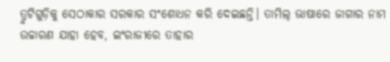ତ୍ରୁଟିଗୁଡ଼ିକୁ ସେଠାକାର ସରକାର ସଂଶୋଧନ କରି ଦେଇଛନ୍ତି। ତାମିଲ୍‌ ଭାଷାରେ ଜାଗାର ନାମ ଉଚ୍ଚାରଣ ଯାହା ହେବ, ଇଂରାଜୀରେ ତାହାର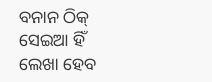ବନାନ ଠିକ୍ ସେଇଆ ହିଁ ଲେଖା ହେବ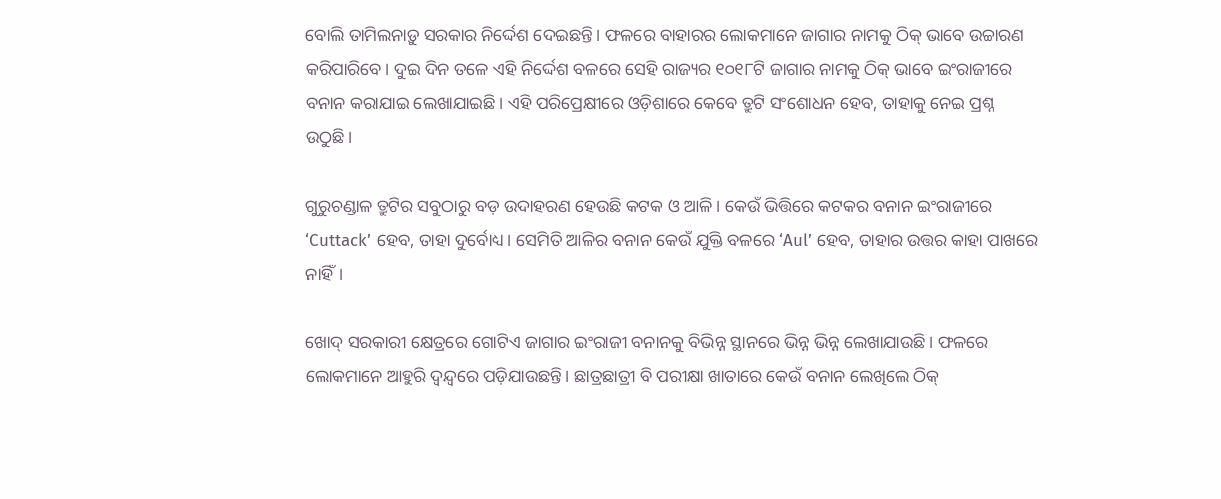ବୋଲି ତାମିଲନାଡ଼ୁ ସରକାର ନିର୍ଦ୍ଦେଶ ଦେଇଛନ୍ତି। ଫଳରେ ବାହାରର ଲୋକମାନେ ଜାଗାର ନାମକୁ ଠିକ୍ ଭାବେ ଉଚ୍ଚାରଣ କରିପାରିବେ। ଦୁଇ ଦିନ ତଳେ ଏହି ନିର୍ଦ୍ଦେଶ ବଳରେ ସେହି ରାଜ୍ୟର ୧୦୧୮ଟି ଜାଗାର ନାମକୁ ଠିକ୍ ଭାବେ ଇଂରାଜୀରେ ବନାନ କରାଯାଇ ଲେଖାଯାଇଛି। ଏହି ପରିପ୍ରେକ୍ଷୀରେ ଓଡ଼ିଶାରେ କେବେ ତ୍ରୁଟି ସଂଶୋଧନ ହେବ, ତାହାକୁ ନେଇ ପ୍ରଶ୍ନ ଉଠୁଛି।

ଗୁରୁଚଣ୍ଡାଳ ତ୍ରୁଟିର ସବୁଠାରୁ ବଡ଼ ଉଦାହରଣ ହେଉଛି କଟକ ଓ ଆଳି। କେଉଁ ଭିତ୍ତିରେ କଟକର ବନାନ ଇଂରାଜୀରେ ‘Cuttack’ ହେବ, ତାହା ଦୁର୍ବୋଧ୍ୟ। ସେମିତି ଆଳିର ବନାନ କେଉଁ ଯୁକ୍ତି ବଳରେ ‘Aul’ ହେବ, ତାହାର ଉତ୍ତର କାହା ପାଖରେ ନାହିଁ।

ଖୋଦ୍ ସରକାରୀ କ୍ଷେତ୍ରରେ ଗୋଟିଏ ଜାଗାର ଇଂରାଜୀ ବନାନକୁ ବିଭିନ୍ନ ସ୍ଥାନରେ ଭିନ୍ନ ଭିନ୍ନ ଲେଖାଯାଉଛି। ଫଳରେ ଲୋକମାନେ ଆହୁରି ଦ୍ବନ୍ଦ୍ବରେ ପଡ଼ିଯାଉଛନ୍ତି। ଛାତ୍ରଛାତ୍ରୀ ବି ପରୀକ୍ଷା ଖାତାରେ କେଉଁ ବନାନ ଲେଖିଲେ ଠିକ୍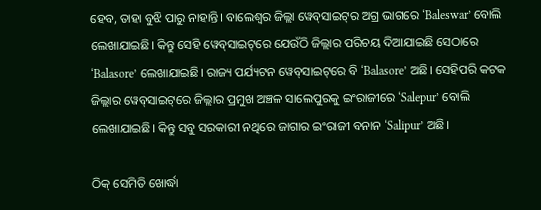ହେବ, ତାହା ବୁଝି ପାରୁ ନାହାନ୍ତି। ବାଲେଶ୍ବର ଜିଲ୍ଲା ୱେବ୍‌ସାଇଟ୍‌ର ଅଗ୍ର ଭାଗରେ ‘Baleswar’ ବୋଲି ଲେଖାଯାଇଛି। କିନ୍ତୁ ସେହି ୱେବ୍‌ସାଇଟ୍‌ରେ ଯେଉଁଠି ଜିଲ୍ଲାର ପରିଚୟ ଦିଆଯାଇଛି ସେଠାରେ ‘Balasore’ ଲେଖାଯାଇଛି। ରାଜ୍ୟ ପର୍ଯ୍ୟଟନ ୱେବ୍‌ସାଇଟ୍‌ରେ ବି ‘Balasore’ ଅଛି। ସେହିପରି କଟକ ଜିଲ୍ଲାର ୱେବ୍‌ସାଇଟ୍‌ରେ ଜିଲ୍ଲାର ପ୍ରମୁଖ ଅଞ୍ଚଳ ସାଲେପୁରକୁ ଇଂରାଜୀରେ ‘Salepur’ ବୋଲି ଲେଖାଯାଇଛି। କିନ୍ତୁ ସବୁ ସରକାରୀ ନଥିରେ ଜାଗାର ଇଂରାଜୀ ବନାନ ‘Salipur’ ଅଛି।

ଠିକ୍ ସେମିତି ଖୋର୍ଦ୍ଧା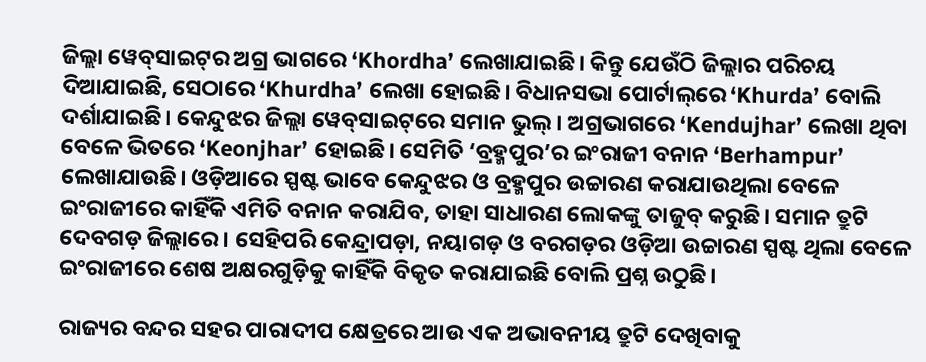ଜିଲ୍ଲା ୱେବ୍‌ସାଇଟ୍‌ର ଅଗ୍ର ଭାଗରେ ‘Khordha’ ଲେଖାଯାଇଛି। କିନ୍ତୁ ଯେଉଁଠି ଜିଲ୍ଲାର ପରିଚୟ ଦିଆଯାଇଛି, ସେଠାରେ ‘Khurdha’ ଲେଖା ହୋଇଛି। ବିଧାନସଭା ପେ‌ାର୍ଟାଲ୍‌ରେ ‘Khurda’ ବୋଲି ଦର୍ଶାଯାଇଛି। କେନ୍ଦୁଝର ଜିଲ୍ଲା ୱେବ୍‌ସାଇଟ୍‌ରେ ସମାନ ଭୁଲ୍‌। ଅଗ୍ରଭାଗରେ ‘Kendujhar’ ଲେଖା ଥିବା ବେଳେ ଭିତରେ ‘Keonjhar’ ହୋଇଛି। ସେମିତି ‘ବ୍ରହ୍ମପୁର’ର ଇଂରାଜୀ ବନାନ ‘Berhampur’ ଲେଖାଯାଉଛି। ଓଡ଼ିଆରେ ସ୍ପଷ୍ଟ ଭାବେ କେନ୍ଦୁଝର ଓ ବ୍ରହ୍ମପୁର ଉଚ୍ଚାରଣ କରାଯାଉଥିଲା ବେଳେ ଇଂରାଜୀରେ କାହିଁକି ଏମିତି ବନାନ କରାଯିବ, ତାହା ସାଧାରଣ ଲୋକଙ୍କୁ ତାଜୁବ୍ କରୁଛି। ସମାନ ତ୍ରୁଟି ଦେବଗଡ଼ ଜିଲ୍ଲାରେ। ସେହିପରି କେନ୍ଦ୍ରାପଡ଼ା, ନୟାଗଡ଼ ଓ ବରଗଡ଼ର ଓଡ଼ିଆ ଉଚ୍ଚାରଣ ସ୍ପଷ୍ଟ ଥିଲା ବେଳେ ଇଂରାଜୀରେ ଶେଷ ଅକ୍ଷରଗୁଡ଼ିକୁ କାହିଁକି ବିକୃତ କରାଯାଇଛି ବୋଲି ପ୍ରଶ୍ନ ଉଠୁଛି।

ରାଜ୍ୟର ବନ୍ଦର ସହର ପାରାଦୀପ କ୍ଷେତ୍ରରେ ଆଉ ଏକ ଅଭାବନୀୟ ତ୍ରୁଟି ଦେଖିବାକୁ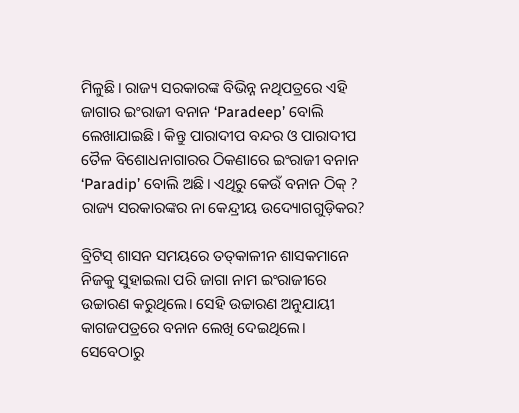ମିଳୁଛି। ରାଜ୍ୟ ସରକାରଙ୍କ ବିଭିନ୍ନ ନଥିପତ୍ରରେ ଏହି ଜାଗାର ଇଂରାଜୀ ବନାନ ‘Paradeep’ ବୋଲି ଲେଖାଯାଇଛି। କିନ୍ତୁ ପାରାଦୀପ ବନ୍ଦର ଓ ପାରାଦୀପ ତୈଳ ବିଶୋଧନାଗାରର ଠିକଣାରେ ଇଂରାଜୀ ବନାନ ‘Paradip’ ବୋଲି ଅଛି। ଏଥିରୁ କେଉଁ ବନାନ ଠିକ୍ ? ରାଜ୍ୟ ସରକାରଙ୍କର ନା କେନ୍ଦ୍ରୀୟ ଉଦ୍ୟୋଗଗୁଡ଼ିକର?

ବ୍ରିଟିସ୍‌ ଶାସନ ସମୟରେ ତତ୍‌କାଳୀନ ଶାସକମାନେ ନିଜକୁ ସୁହାଇଲା ପରି ଜାଗା ନାମ ଇଂରାଜୀରେ ଉଚ୍ଚାରଣ କରୁଥିଲେ। ସେହି ଉଚ୍ଚାରଣ ଅନୁଯାୟୀ କାଗଜପତ୍ରରେ ବନାନ ଲେଖି ଦେଇଥିଲେ। ସେବେଠାରୁ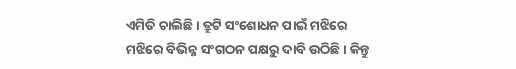ଏମିତି ଚାଲିଛି। ତ୍ରୁଟି ସଂଶୋଧନ ପାଇଁ ମଝିରେ ମଝିରେ ବିଭିନ୍ନ ସଂଗଠନ ପକ୍ଷରୁ ଦାବି ଉଠିଛି। କିନ୍ତୁ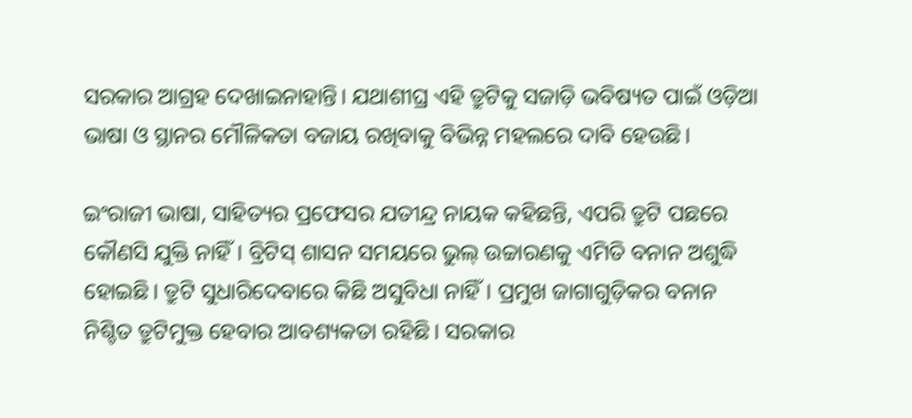ସରକାର ଆଗ୍ରହ ଦେଖାଇନାହାନ୍ତି। ଯଥାଶୀଘ୍ର ଏହି ତ୍ରୁଟିକୁ ସଜାଡ଼ି ଭବିଷ୍ୟତ ପାଇଁ ଓଡ଼ିଆ ଭାଷା ଓ ସ୍ଥାନର ମୌଳିକତା ବଜାୟ ରଖିବାକୁ ବିଭିନ୍ନ ମହଲରେ ଦାବି ହେ‌ଉଛି।

ଇଂରାଜୀ ଭାଷା, ସାହିତ୍ୟର ପ୍ରଫେସର ଯତୀନ୍ଦ୍ର ନାୟକ କହିଛନ୍ତି, ଏପରି ତ୍ରୁଟି ପଛରେ କୌଣସି ଯୁକ୍ତି ନାହିଁ। ବ୍ରିଟିସ୍‌ ଶାସନ ସମୟରେ ଭୁଲ୍‌ ଉଚ୍ଚାରଣକୁ ଏମିତି ବନାନ ଅଶୁଦ୍ଧି ହୋଇଛି। ତ୍ରୁଟି ସୁଧାରିଦେବାରେ କିଛି ଅସୁବିଧା ନାହିଁ। ପ୍ରମୁଖ ଜାଗାଗୁଡ଼ିକର ବନାନ ନିଶ୍ଚିତ ତ୍ରୁଟିମୁକ୍ତ ହେବାର ଆବଶ୍ୟକତା ରହିଛି। ସରକାର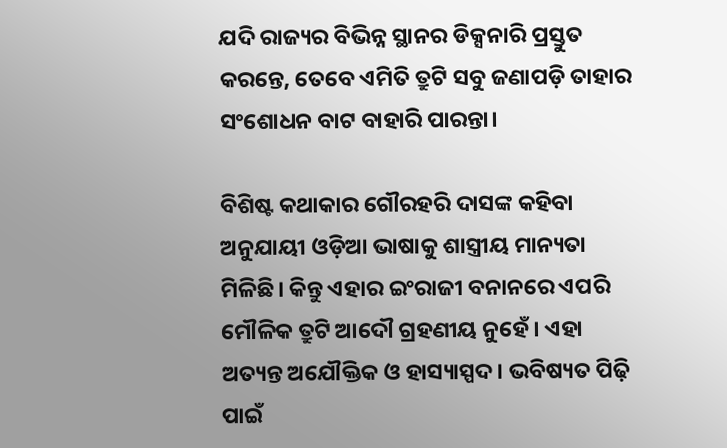ଯଦି ରାଜ୍ୟର ବିଭିନ୍ନ ସ୍ଥାନର ଡିକ୍ସନାରି ପ୍ରସ୍ତୁତ କରନ୍ତେ, ତେବେ ଏମିତି ତ୍ରୁଟି ସବୁ ଜଣାପଡ଼ି ତାହାର ସଂଶୋଧନ ବାଟ ବାହାରି ପାରନ୍ତା।

ବିଶିଷ୍ଟ କଥାକାର ଗୌରହରି ଦାସଙ୍କ କହିବା‌ ଅନୁଯାୟୀ ଓଡ଼ିଆ ଭାଷାକୁ ଶାସ୍ତ୍ରୀୟ ମାନ୍ୟତା ମିଳିଛି। କିନ୍ତୁ ଏହାର ଇଂରାଜୀ ବନାନରେ ଏପରି ମୌଳିକ ତ୍ରୁଟି ଆଦୌ ଗ୍ରହଣୀୟ ନୁହେଁ। ଏହା ଅତ୍ୟନ୍ତ ଅଯୌକ୍ତିକ ଓ ହାସ୍ୟାସ୍ପଦ। ଭବିଷ୍ୟତ ପିଢ଼ି ପାଇଁ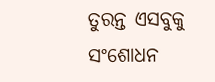ତୁରନ୍ତ ଏସବୁକୁ ସଂଶୋଧନ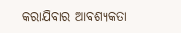କରାଯିବାର ଆବଶ୍ୟକତା‌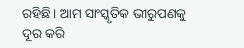ରହିଛି। ଆମ ସାଂସ୍କୃତିକ ଭୀରୁପଣକୁ ଦୂର କରି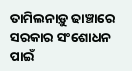ତାମିଲନାଡ଼ୁ ଢାଞ୍ଚାରେ ସରକାର ସଂଶୋଧନ ପାଇଁ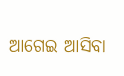ଆଗେଇ ଆସିବା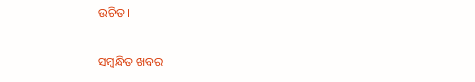ଉଚିତ।

ସମ୍ବନ୍ଧିତ ଖବର